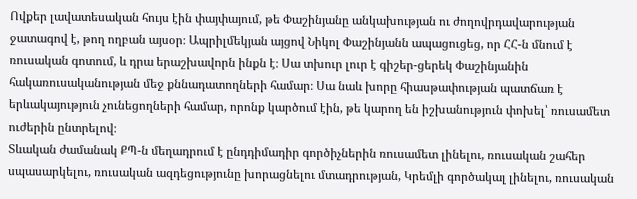Ովքեր լավատեսական հույս էին փայփայում, թե Փաշինյանը անկախության ու ժողովրդավարության ջատագով է, թող ողբան այսօր։ Ապրիլմեկյան այցով Նիկոլ Փաշինյանն ապացուցեց, որ ՀՀ-ն մնում է ռուսական գոտում, և դրա երաշխավորն ինքն է։ Սա տխուր լուր է գիշեր-ցերեկ Փաշինյանին հակառուսականության մեջ քննադատողների համար։ Սա նաև խորը հիասթափության պատճառ է երևակայություն չունեցողների համար, որոնք կարծում էին, թե կարող են իշխանություն փոխել՝ ռուսամետ ուժերին ընտրելով։
Տևական ժամանակ ՔՊ-ն մեղադրում է ընդդիմադիր գործիչներին ռուսամետ լինելու, ռուսական շահեր սպասարկելու, ռուսական ազդեցությունը խորացնելու մտադրության, Կրեմլի գործակալ լինելու, ռուսական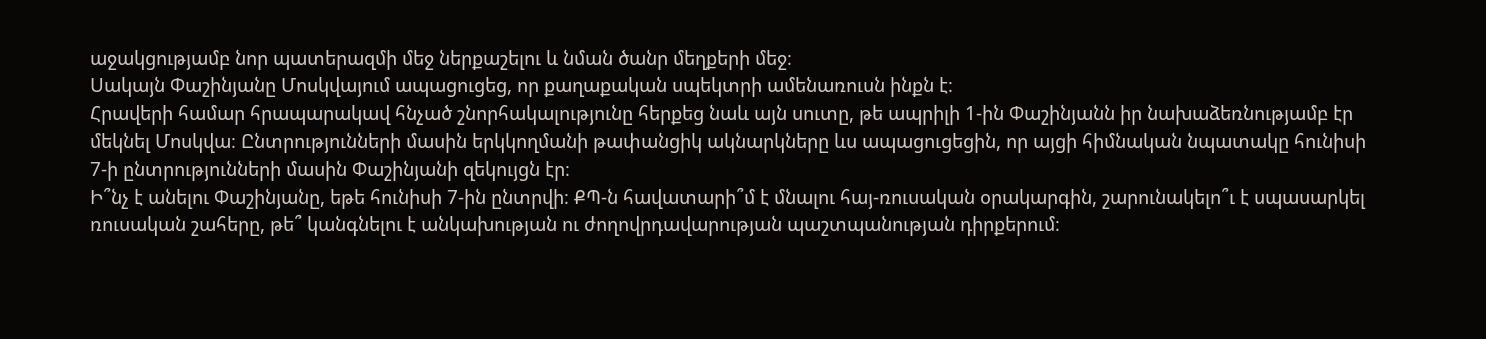աջակցությամբ նոր պատերազմի մեջ ներքաշելու և նման ծանր մեղքերի մեջ։
Սակայն Փաշինյանը Մոսկվայում ապացուցեց, որ քաղաքական սպեկտրի ամենառուսն ինքն է։
Հրավերի համար հրապարակավ հնչած շնորհակալությունը հերքեց նաև այն սուտը, թե ապրիլի 1-ին Փաշինյանն իր նախաձեռնությամբ էր մեկնել Մոսկվա։ Ընտրությունների մասին երկկողմանի թափանցիկ ակնարկները ևս ապացուցեցին, որ այցի հիմնական նպատակը հունիսի 7-ի ընտրությունների մասին Փաշինյանի զեկույցն էր։
Ի՞նչ է անելու Փաշինյանը, եթե հունիսի 7-ին ընտրվի։ ՔՊ-ն հավատարի՞մ է մնալու հայ-ռուսական օրակարգին, շարունակելո՞ւ է սպասարկել ռուսական շահերը, թե՞ կանգնելու է անկախության ու ժողովրդավարության պաշտպանության դիրքերում։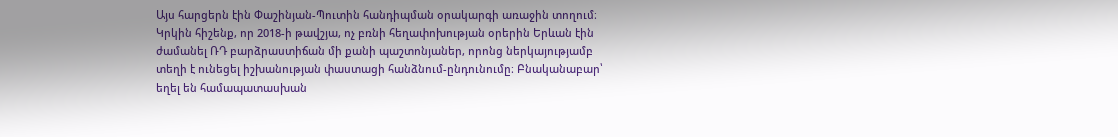Այս հարցերն էին Փաշինյան-Պուտին հանդիպման օրակարգի առաջին տողում։
Կրկին հիշենք, որ 2018-ի թավշյա, ոչ բռնի հեղափոխության օրերին Երևան էին ժամանել ՌԴ բարձրաստիճան մի քանի պաշտոնյաներ, որոնց ներկայությամբ տեղի է ունեցել իշխանության փաստացի հանձնում-ընդունումը։ Բնականաբար՝ եղել են համապատասխան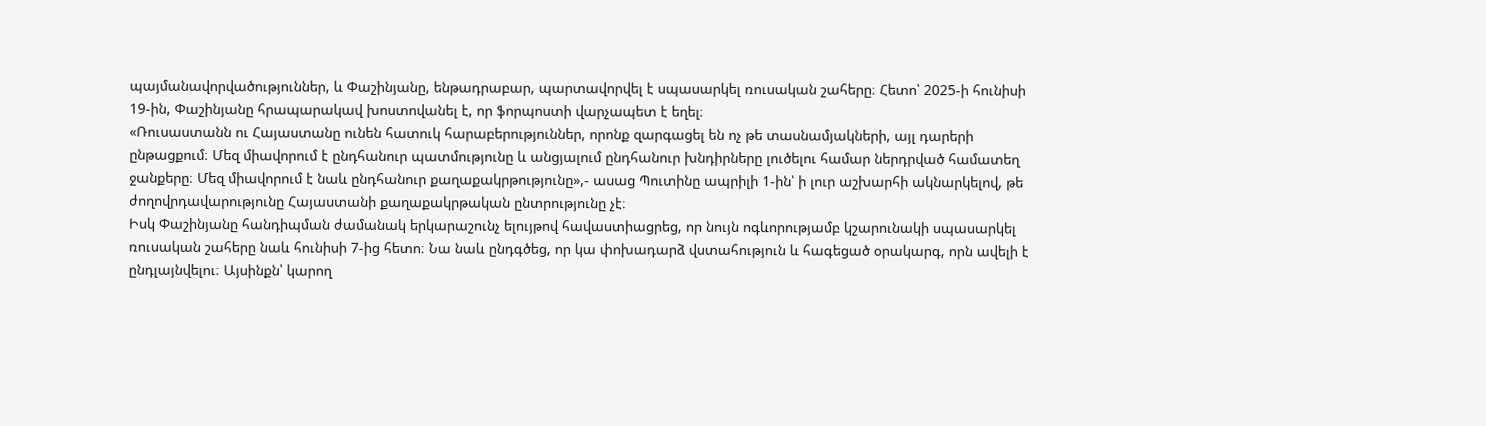պայմանավորվածություններ, և Փաշինյանը, ենթադրաբար, պարտավորվել է սպասարկել ռուսական շահերը։ Հետո՝ 2025-ի հունիսի 19-ին, Փաշինյանը հրապարակավ խոստովանել է, որ ֆորպոստի վարչապետ է եղել։
«Ռուսաստանն ու Հայաստանը ունեն հատուկ հարաբերություններ, որոնք զարգացել են ոչ թե տասնամյակների, այլ դարերի ընթացքում։ Մեզ միավորում է ընդհանուր պատմությունը և անցյալում ընդհանուր խնդիրները լուծելու համար ներդրված համատեղ ջանքերը։ Մեզ միավորում է նաև ընդհանուր քաղաքակրթությունը»,- ասաց Պուտինը ապրիլի 1-ին՝ ի լուր աշխարհի ակնարկելով, թե ժողովրդավարությունը Հայաստանի քաղաքակրթական ընտրությունը չէ։
Իսկ Փաշինյանը հանդիպման ժամանակ երկարաշունչ ելույթով հավաստիացրեց, որ նույն ոգևորությամբ կշարունակի սպասարկել ռուսական շահերը նաև հունիսի 7-ից հետո։ Նա նաև ընդգծեց, որ կա փոխադարձ վստահություն և հագեցած օրակարգ, որն ավելի է ընդլայնվելու։ Այսինքն՝ կարող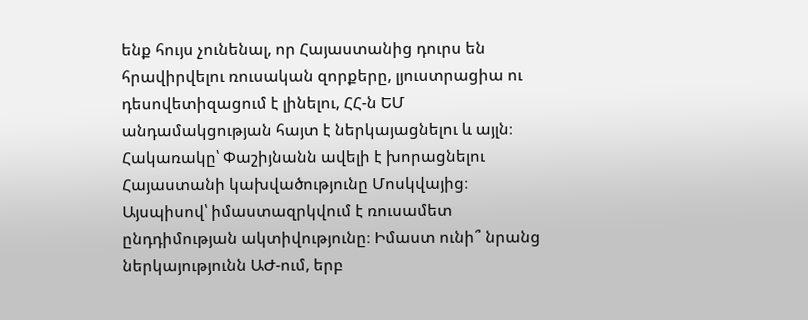ենք հույս չունենալ, որ Հայաստանից դուրս են հրավիրվելու ռուսական զորքերը, լյուստրացիա ու դեսովետիզացում է լինելու, ՀՀ-ն ԵՄ անդամակցության հայտ է ներկայացնելու և այլն։ Հակառակը՝ Փաշիյնանն ավելի է խորացնելու Հայաստանի կախվածությունը Մոսկվայից։
Այսպիսով՝ իմաստազրկվում է ռուսամետ ընդդիմության ակտիվությունը։ Իմաստ ունի՞ նրանց ներկայությունն ԱԺ-ում, երբ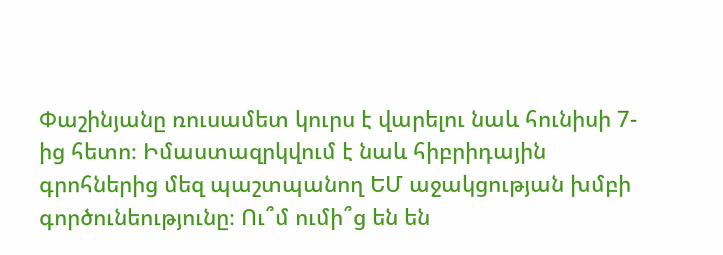Փաշինյանը ռուսամետ կուրս է վարելու նաև հունիսի 7-ից հետո։ Իմաստազրկվում է նաև հիբրիդային գրոհներից մեզ պաշտպանող ԵՄ աջակցության խմբի գործունեությունը։ Ու՞մ ումի՞ց են են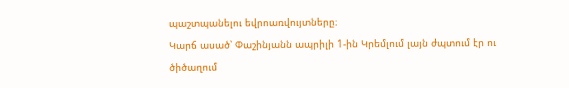պաշտպանելու եվրոառվույտները։
Կարճ ասած՝ Փաշինյանն ապրիլի 1-ին Կրեմլում լայն ժպտում էր ու ծիծաղում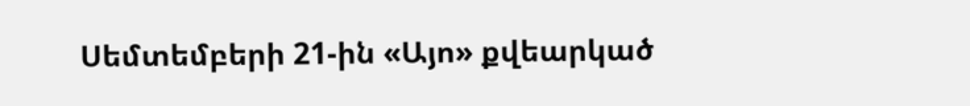Սեմտեմբերի 21-ին «Այո» քվեարկած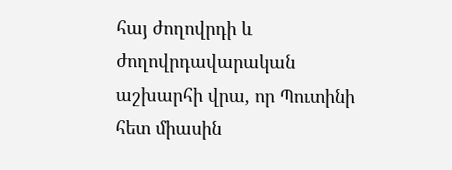հայ ժողովրդի և ժողովրդավարական աշխարհի վրա, որ Պուտինի հետ միասին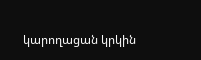կարողացան կրկին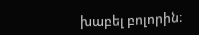խաբել բոլորին։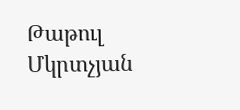Թաթուլ Մկրտչյան